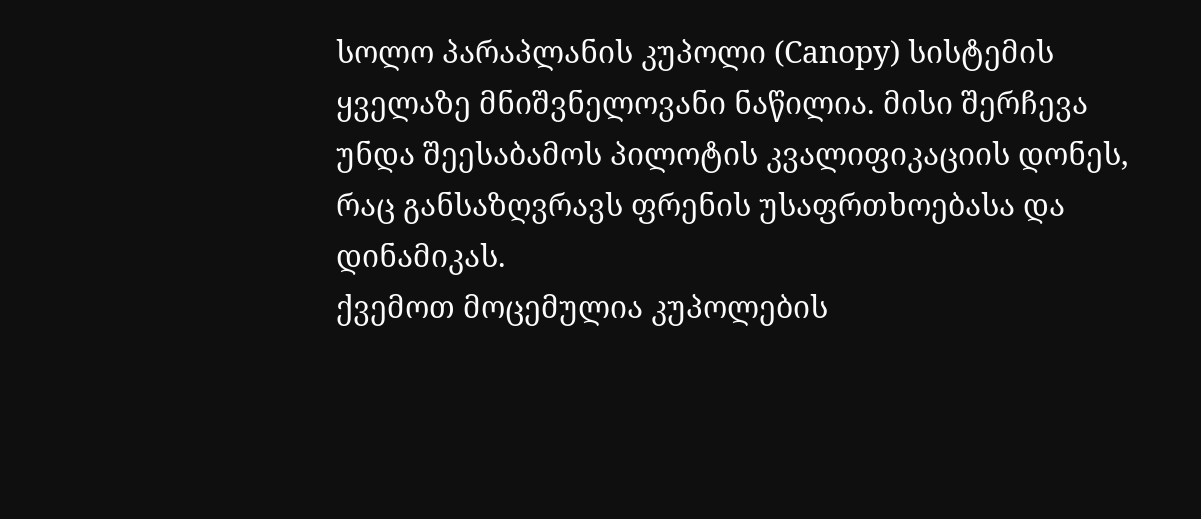სოლო პარაპლანის კუპოლი (Canopy) სისტემის ყველაზე მნიშვნელოვანი ნაწილია. მისი შერჩევა უნდა შეესაბამოს პილოტის კვალიფიკაციის დონეს, რაც განსაზღვრავს ფრენის უსაფრთხოებასა და დინამიკას.
ქვემოთ მოცემულია კუპოლების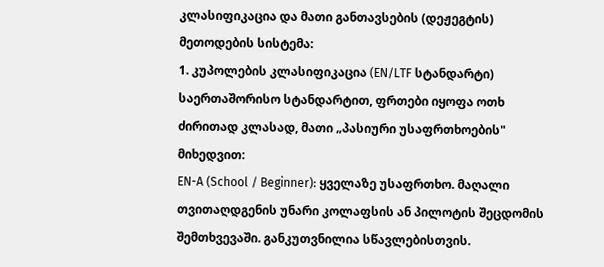კლასიფიკაცია და მათი განთავსების (დეჟეგტის) მეთოდების სისტემა:
1. კუპოლების კლასიფიკაცია (EN/LTF სტანდარტი)
საერთაშორისო სტანდარტით, ფრთები იყოფა ოთხ ძირითად კლასად, მათი „პასიური უსაფრთხოების" მიხედვით:
EN-A (School / Beginner): ყველაზე უსაფრთხო. მაღალი თვითაღდგენის უნარი კოლაფსის ან პილოტის შეცდომის შემთხვევაში. განკუთვნილია სწავლებისთვის.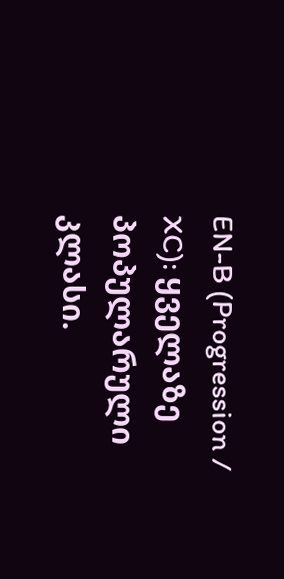EN-B (Progression / XC): ყველაზე პოპულარული კლასი.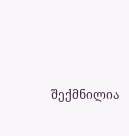შექმნილია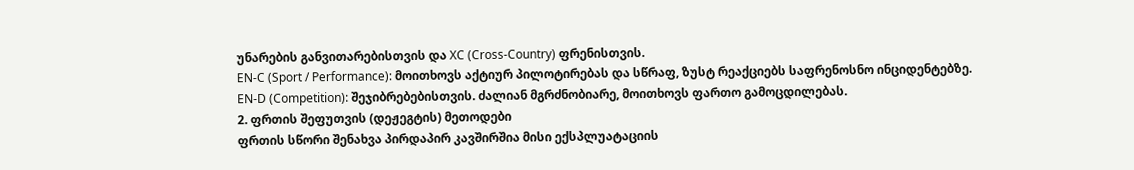უნარების განვითარებისთვის და XC (Cross-Country) ფრენისთვის.
EN-C (Sport / Performance): მოითხოვს აქტიურ პილოტირებას და სწრაფ, ზუსტ რეაქციებს საფრენოსნო ინციდენტებზე.
EN-D (Competition): შეჯიბრებებისთვის. ძალიან მგრძნობიარე, მოითხოვს ფართო გამოცდილებას.
2. ფრთის შეფუთვის (დეჟეგტის) მეთოდები
ფრთის სწორი შენახვა პირდაპირ კავშირშია მისი ექსპლუატაციის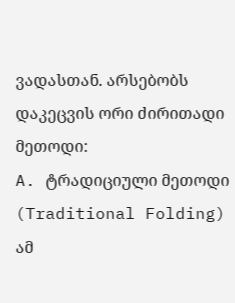ვადასთან. არსებობს დაკეცვის ორი ძირითადი მეთოდი:
A. ტრადიციული მეთოდი (Traditional Folding)
ამ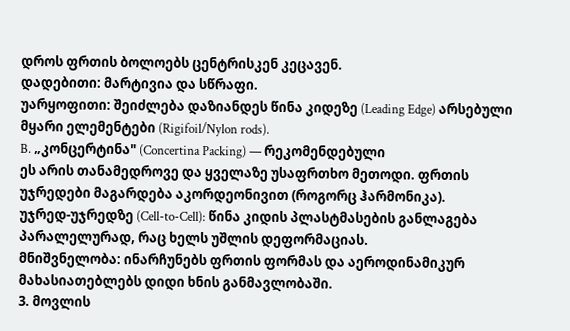დროს ფრთის ბოლოებს ცენტრისკენ კეცავენ.
დადებითი: მარტივია და სწრაფი.
უარყოფითი: შეიძლება დაზიანდეს წინა კიდეზე (Leading Edge) არსებული მყარი ელემენტები (Rigifoil/Nylon rods).
B. „კონცერტინა" (Concertina Packing) — რეკომენდებული
ეს არის თანამედროვე და ყველაზე უსაფრთხო მეთოდი. ფრთის უჯრედები მაგარდება აკორდეონივით (როგორც ჰარმონიკა).
უჯრედ-უჯრედზე (Cell-to-Cell): წინა კიდის პლასტმასების განლაგება პარალელურად, რაც ხელს უშლის დეფორმაციას.
მნიშვნელობა: ინარჩუნებს ფრთის ფორმას და აეროდინამიკურ მახასიათებლებს დიდი ხნის განმავლობაში.
3. მოვლის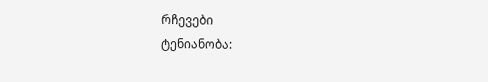რჩევები
ტენიანობა: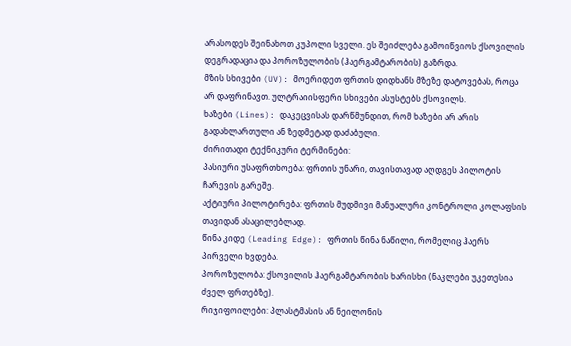არასოდეს შეინახოთ კუპოლი სველი. ეს შეიძლება გამოიწვიოს ქსოვილის დეგრადაცია და პოროზულობის (ჰაერგამტარობის) გაზრდა.
მზის სხივები (UV): მოერიდეთ ფრთის დიდხანს მზეზე დატოვებას, როცა არ დაფრინავთ. ულტრაიისფერი სხივები ასუსტებს ქსოვილს.
ხაზები (Lines): დაკეცვისას დარწმუნდით, რომ ხაზები არ არის გადახლართული ან ზედმეტად დაძაბული.
ძირითადი ტექნიკური ტერმინები:
პასიური უსაფრთხოება: ფრთის უნარი, თავისთავად აღდგეს პილოტის ჩარევის გარეშე.
აქტიური პილოტირება: ფრთის მუდმივი მანუალური კონტროლი კოლაფსის თავიდან ასაცილებლად.
წინა კიდე (Leading Edge): ფრთის წინა ნაწილი, რომელიც ჰაერს პირველი ხვდება.
პოროზულობა: ქსოვილის ჰაერგამტარობის ხარისხი (ნაკლები უკეთესია ძველ ფრთებზე).
რიჯიფოილები: პლასტმასის ან ნეილონის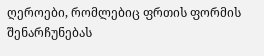ღეროები, რომლებიც ფრთის ფორმის შენარჩუნებას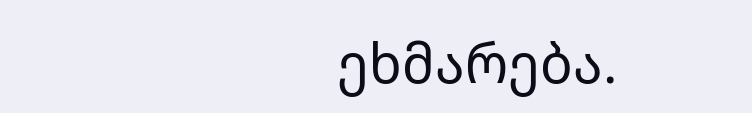ეხმარება.